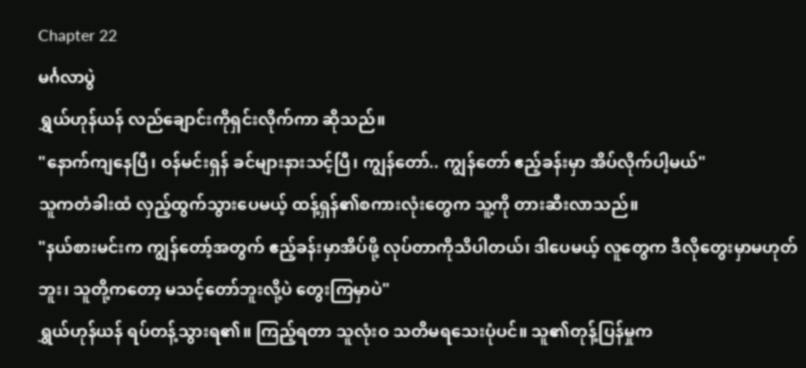Chapter 22
မင်္ဂလာပွဲ
ရွှယ်ဟုန်ယန် လည်ချောင်းကိုရှင်းလိုက်ကာ ဆိုသည်။
"နောက်ကျနေပြီ၊ ဝန်မင်းရှန် ခင်များနားသင့်ပြီ၊ ကျွန်တော်.. ကျွန်တော် ဧည့်ခန်းမှာ အိပ်လိုက်ပါ့မယ်"
သူကတံခါးထံ လှည့်ထွက်သွားပေမယ့် ထန့်ရှန်၏စကားလုံးတွေက သူ့ကို တားဆီးလာသည်။
"နယ်စားမင်းက ကျွန်တော့်အတွက် ဧည့်ခန်းမှာအိပ်ဖို့ လုပ်တာကိုသိပါတယ်၊ ဒါပေမယ့် လူတွေက ဒီလိုတွေးမှာမဟုတ်ဘူး၊ သူတို့ကတော့ မသင့်တော်ဘူးလို့ပဲ တွေးကြမှာပဲ"
ရွှယ်ဟုန်ယန် ရပ်တန့်သွားရ၏။ ကြည့်ရတာ သူလုံးဝ သတိမရသေးပုံပင်။ သူ၏တုန့်ပြန်မှုက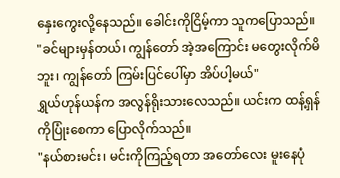နှေးကွေးလို့နေသည်။ ခေါင်းကိုငြိမ့်ကာ သူကပြောသည်။
"ခင်များမှန်တယ်၊ ကျွန်တော် အဲ့အကြောင်း မတွေးလိုက်မိဘူး၊ ကျွန်တော် ကြမ်းပြင်ပေါ်မှာ အိပ်ပါ့မယ်"
ရွှယ်ဟုန်ယန်က အလွန်ရိုးသားလေသည်။ ယင်းက ထန့်ရှန်ကိုပြုံးစေကာ ပြောလိုက်သည်။
"နယ်စားမင်း၊ မင်းကိုကြည့်ရတာ အတော်လေး မူးနေပုံ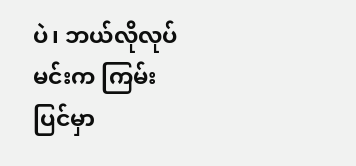ပဲ၊ ဘယ်လိုလုပ် မင်းက ကြမ်းပြင်မှာ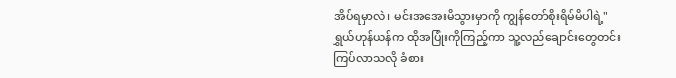အိပ်ရမှာလဲ၊ မင်းအအေးမိသွားမှာကို ကျွန်တော်စိုးရိမ်မိပါရဲ့"
ရွှယ်ဟုန်ယန်က ထိုအပြုံးကိုကြည့်ကာ သူ့လည်ချောင်းတွေတင်းကြပ်လာသလို ခံစား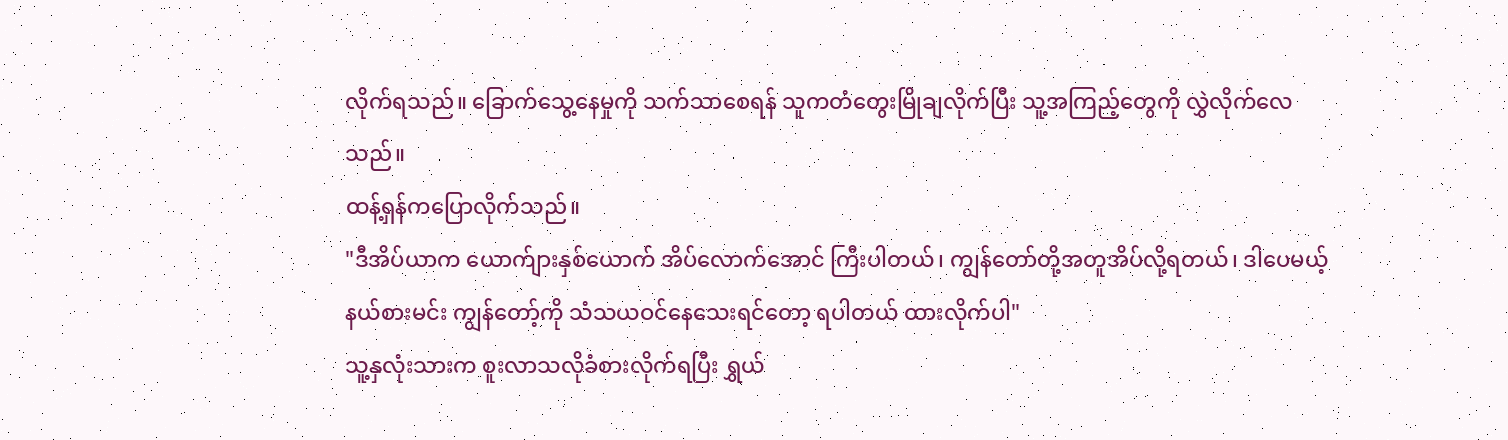လိုက်ရသည်။ ခြောက်သွေ့နေမှုကို သက်သာစေရန် သူကတံတွေးမြိုချလိုက်ပြီး သူ့အကြည့်တွေကို လွှဲလိုက်လေသည်။
ထန့်ရှန်ကပြောလိုက်သည်။
"ဒီအိပ်ယာက ယောက်ျားနှစ်ယောက် အိပ်လောက်အောင် ကြီးပါတယ်၊ ကျွန်တော်တို့အတူအိပ်လို့ရတယ်၊ ဒါပေမယ့် နယ်စားမင်း ကျွန်တော့်ကို သံသယဝင်နေသေးရင်တော့ ရပါတယ် ထားလိုက်ပါ"
သူ့နှလုံးသားက စူးလာသလိုခံစားလိုက်ရပြီး ရွှယ်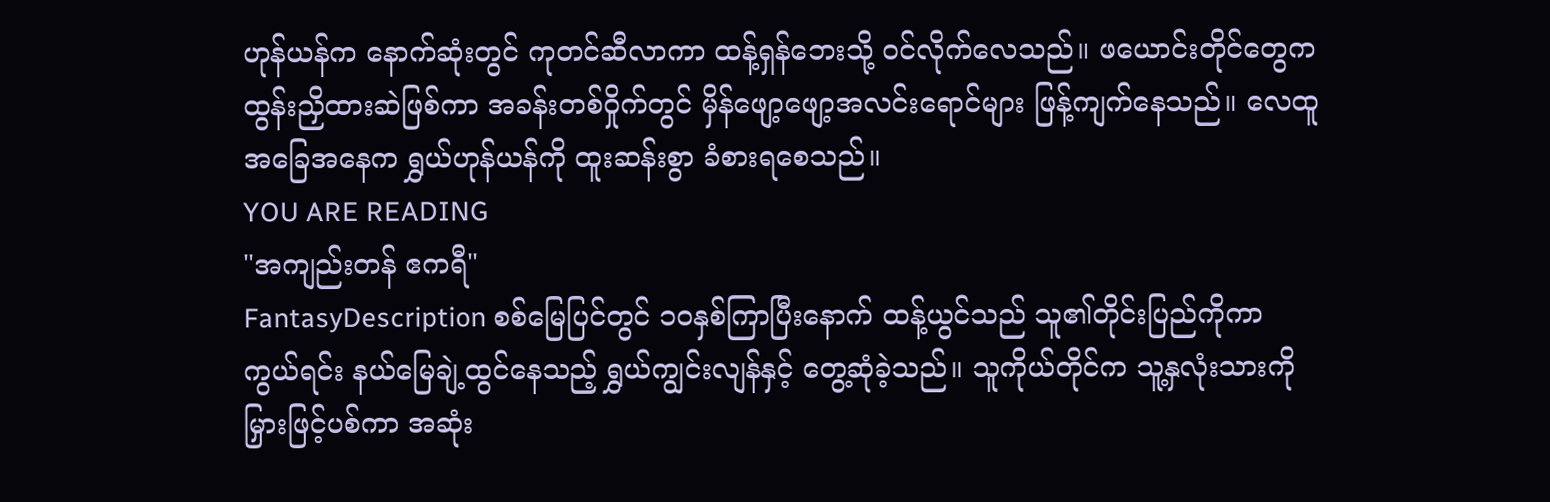ဟုန်ယန်က နောက်ဆုံးတွင် ကုတင်ဆီလာကာ ထန့်ရှန်ဘေးသို့ ဝင်လိုက်လေသည်။ ဖယောင်းတိုင်တွေက ထွန်းညှိထားဆဲဖြစ်ကာ အခန်းတစ်ဝှိုက်တွင် မှိန်ဖျော့ဖျော့အလင်းရောင်များ ဖြန့်ကျက်နေသည်။ လေထူအခြေအနေက ရွှယ်ဟုန်ယန်ကို ထူးဆန်းစွာ ခံစားရစေသည်။
YOU ARE READING
"အကျည်းတန် ဧကရီ"
FantasyDescription စစ်မြေပြင်တွင် ၁၀နှစ်ကြာပြီးနောက် ထန့်ယွင်သည် သူ၏တိုင်းပြည်ကိုကာကွယ်ရင်း နယ်မြေချဲ့ထွင်နေသည့် ရွှယ်ကျွင်းလျန်နှင့် တွေ့ဆုံခဲ့သည်။ သူကိုယ်တိုင်က သူ့နှလုံးသားကို မြှားဖြင့်ပစ်ကာ အဆုံး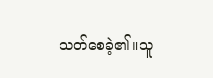သတ်စေခဲ့၏။သူ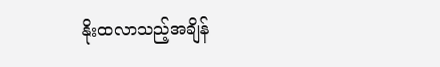နိုးထလာသည့်အချိန်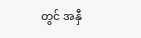တွင် အနှီ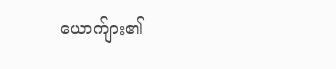ယောက်ျား၏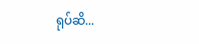ရုပ်ဆိ...